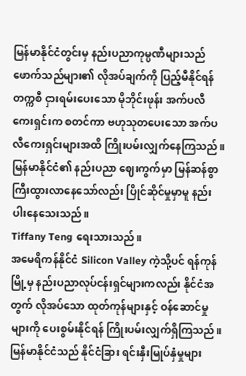မြန်မာနိုင်ငံတွင်းမှ နည်းပညာကုမ္ပဏီများသည် ဖောက်သည်များ၏ လိုအပ်ချက်ကို ပြည့်မီနိုင်ရန် တက္ကစီ ငှားရမ်းပေးသော မိုဘိုင်းဖုန်း အက်ပလီကေးရှင်းက စတင်ကာ ဗဟုသုတပေးသော အက်ပလီကေးရှင်းများအထိ ကြိုးပမ်းလျှက်နေကြသည်။ မြန်မာနိုင်ငံ၏ နည်းပညာ ဈေးကွက်မှာ မြန်ဆန်စွာ ကြီးထွားလာနေသော်လည်း ပြိုင်ဆိုင်မှုမှာမူ နည်းပါးနေသေးသည်။
Tiffany Teng ရေးသားသည်။
အမေရိကန်နိုင်ငံ Silicon Valley ကဲ့သို့ပင် ရန်ကုန်မြို့မှ နည်းပညာလုပ်ငန်းရှင်များကလည်း နိုင်ငံအတွက် လိုအပ်သော ထုတ်ကုန်များနှင့် ဝန်ဆောင်မှုများကို ပေးစွမ်းနိုင်ရန် ကြိုးပမ်းလျှက်ရှိကြသည်။ မြန်မာနိုင်ငံသည် နိုင်ငံခြား ရင်းနှီးမြုပ်နှံမှုများ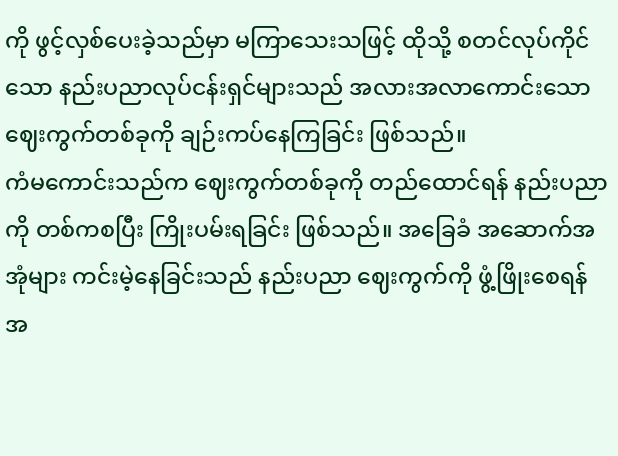ကို ဖွင့်လှစ်ပေးခဲ့သည်မှာ မကြာသေးသဖြင့် ထိုသို့ စတင်လုပ်ကိုင်သော နည်းပညာလုပ်ငန်းရှင်များသည် အလားအလာကောင်းသော ဈေးကွက်တစ်ခုကို ချဉ်းကပ်နေကြခြင်း ဖြစ်သည်။
ကံမကောင်းသည်က ဈေးကွက်တစ်ခုကို တည်ထောင်ရန် နည်းပညာကို တစ်ကစပြီး ကြိုးပမ်းရခြင်း ဖြစ်သည်။ အခြေခံ အဆောက်အအုံများ ကင်းမဲ့နေခြင်းသည် နည်းပညာ ဈေးကွက်ကို ဖွံ့ဖြိုးစေရန် အ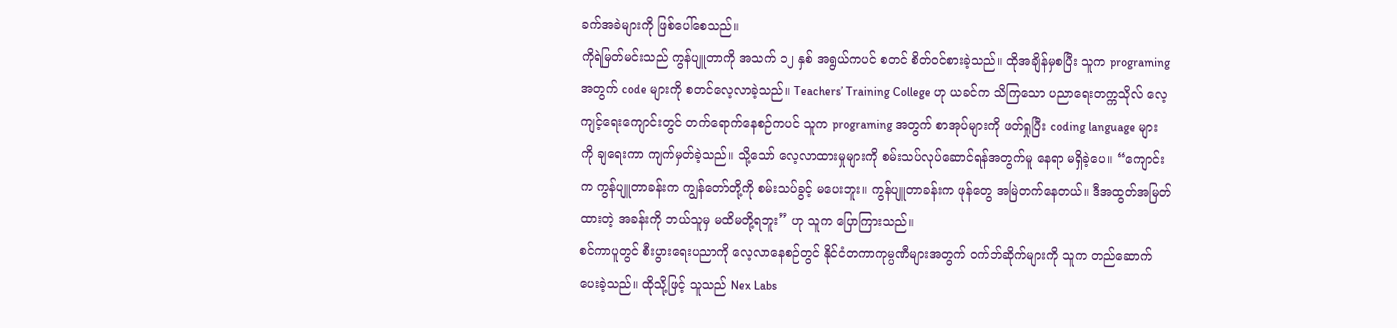ခက်အခဲများကို ဖြစ်ပေါ်စေသည်။
ကိုရဲမြတ်မင်းသည် ကွန်ပျူတာကို အသက် ၁၂ နှစ် အရွယ်ကပင် စတင် စိတ်ဝင်စားခဲ့သည်။ ထိုအချိန်မှစပြီး သူက programing အတွက် code များကို စတင်လေ့လာခဲ့သည်။ Teachers’ Training College ဟု ယခင်က သိကြသော ပညာရေးတက္ကသိုလ် လေ့ကျင့်ရေးကျောင်းတွင် တက်ရောက်နေစဉ်ကပင် သူက programing အတွက် စာအုပ်များကို ဖတ်ရှုပြီး coding language များကို ချရေးကာ ကျက်မှတ်ခဲ့သည်။ သို့သော် လေ့လာထားမှုများကို စမ်းသပ်လုပ်ဆောင်ရန်အတွက်မူ နေရာ မရှိခဲ့ပေ။ “ကျောင်းက ကွန်ပျူတာခန်းက ကျွန်တော်တို့ကို စမ်းသပ်ခွင့် မပေးဘူး။ ကွန်ပျူတာခန်းက ဖုန်တွေ အမြဲတက်နေတယ်။ ဒီအထွတ်အမြတ်ထားတဲ့ အခန်းကို ဘယ်သူမှ မထိမတို့ရဘူး” ဟု သူက ပြောကြားသည်။
စင်ကာပူတွင် စီးပွားရေးပညာကို လေ့လာနေစဉ်တွင် နိုင်ငံတကာကုမ္ပဏီများအတွက် ဝက်ဘ်ဆိုက်များကို သူက တည်ဆောက်ပေးခဲ့သည်။ ထိုသို့ဖြင့် သူသည် Nex Labs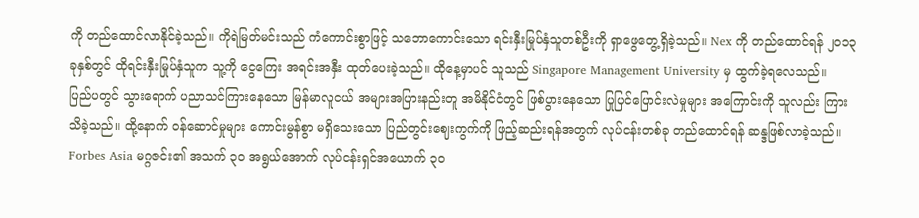ကို တည်ထောင်လာနိုင်ခဲ့သည်။ ကိုရဲမြတ်မင်းသည် ကံကောင်းစွာဖြင့် သဘောကောင်းသော ရင်းနှီးမြုပ်နှံသူတစ်ဦးကို ရှာဖွေတွေ့ရှိခဲ့သည်။ Nex ကို တည်ထောင်ရန် ၂၀၁၃ ခုနှစ်တွင် ထိုရင်းနှီးမြုပ်နှံသူက သူ့ကို ငွေကြေး အရင်းအနှီး ထုတ်ပေးခဲ့သည်။ ထိုနေ့မှာပင် သူသည် Singapore Management University မှ ထွက်ခဲ့ရလေသည်။
ပြည်ပတွင် သွားရောက် ပညာသင်ကြားနေသော မြန်မာလူငယ် အများအပြားနည်းတူ အမိနိုင်ငံတွင် ဖြစ်ပွားနေသော ပြုပြင်ပြောင်းလဲမှုများ အကြောင်းကို သူလည်း ကြားသိခဲ့သည်။ ထို့နောက် ဝန်ဆောင်မှုများ ကောင်းမွန်စွာ မရှိသေးသော ပြည်တွင်းဈေးကွက်ကို ဖြည့်ဆည်းရန်အတွက် လုပ်ငန်းတစ်ခု တည်ထောင်ရန် ဆန္ဒဖြစ်လာခဲ့သည်။ Forbes Asia မဂ္ဂဇင်း၏ အသက် ၃၀ အရွယ်အောက် လုပ်ငန်းရှင်အယောက် ၃၀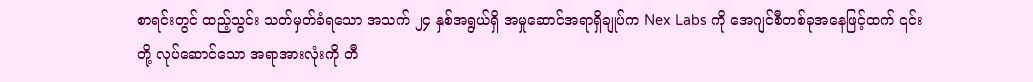စာရင်းတွင် ထည့်သွင်း သတ်မှတ်ခံရသော အသက် ၂၄ နှစ်အရွယ်ရှိ အမှုဆောင်အရာရှိချုပ်က Nex Labs ကို အေဂျင်စီတစ်ခုအနေဖြင့်ထက် ၎င်းတို့ လုပ်ဆောင်သော အရာအားလုံးကို တီ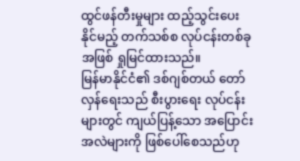ထွင်ဖန်တီးမှုများ ထည့်သွင်းပေးနိုင်မည့် တက်သစ်စ လုပ်ငန်းတစ်ခုအဖြစ် ရှုမြင်ထားသည်။
မြန်မာနိုင်ငံ၏ ဒစ်ဂျစ်တယ် တော်လှန်ရေးသည် စီးပွားရေး လုပ်ငန်းများတွင် ကျယ်ပြန့်သော အပြောင်းအလဲများကို ဖြစ်ပေါ်စေသည်ဟု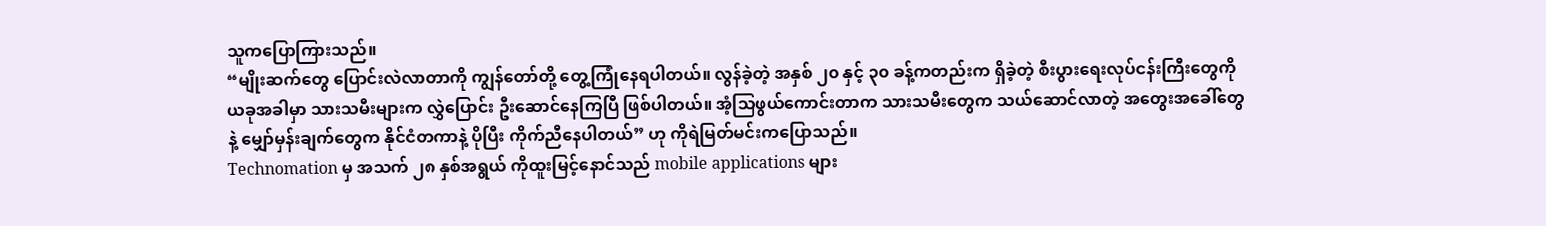သူကပြောကြားသည်။
“မျိုးဆက်တွေ ပြောင်းလဲလာတာကို ကျွန်တော်တို့ တွေ့ကြုံနေရပါတယ်။ လွန်ခဲ့တဲ့ အနှစ် ၂၀ နှင့် ၃၀ ခန့်ကတည်းက ရှိခဲ့တဲ့ စီးပွားရေးလုပ်ငန်းကြီးတွေကို ယခုအခါမှာ သားသမီးများက လွှဲပြောင်း ဦးဆောင်နေကြပြီ ဖြစ်ပါတယ်။ အံ့သြဖွယ်ကောင်းတာက သားသမီးတွေက သယ်ဆောင်လာတဲ့ အတွေးအခေါ်တွေနဲ့ မျှော်မှန်းချက်တွေက နိုင်ငံတကာနဲ့ ပိုပြီး ကိုက်ညီနေပါတယ်” ဟု ကိုရဲမြတ်မင်းကပြောသည်။
Technomation မှ အသက် ၂၈ နှစ်အရွယ် ကိုထူးမြင့်နောင်သည် mobile applications များ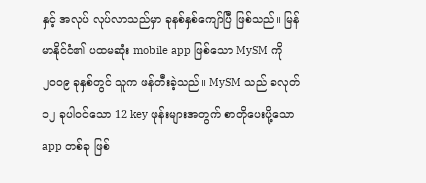နှင့် အလုပ် လုပ်လာသည်မှာ ခုနစ်နှစ်ကျော်ပြီ ဖြစ်သည်။ မြန်မာနိုင်ငံ၏ ပထမဆုံး mobile app ဖြစ်သော MySM ကို ၂၀၀၉ ခုနှစ်တွင် သူက ဖန်တီးခဲ့သည်။ MySM သည် ခလုတ် ၁၂ ခုပါဝင်သော 12 key ဖုန်းများအတွက် စာတိုပေးပို့သော app တစ်ခု ဖြစ်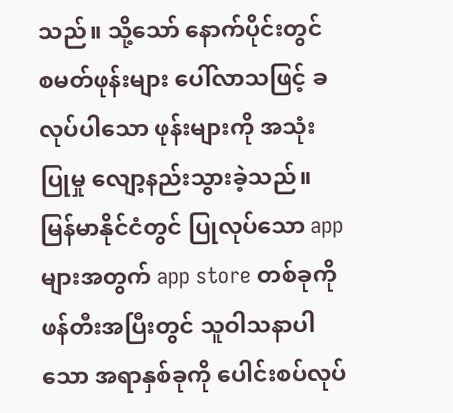သည်။ သို့သော် နောက်ပိုင်းတွင် စမတ်ဖုန်းများ ပေါ်လာသဖြင့် ခလုပ်ပါသော ဖုန်းများကို အသုံးပြုမှု လျော့နည်းသွားခဲ့သည်။ မြန်မာနိုင်ငံတွင် ပြုလုပ်သော app များအတွက် app store တစ်ခုကို ဖန်တီးအပြီးတွင် သူဝါသနာပါသော အရာနှစ်ခုကို ပေါင်းစပ်လုပ်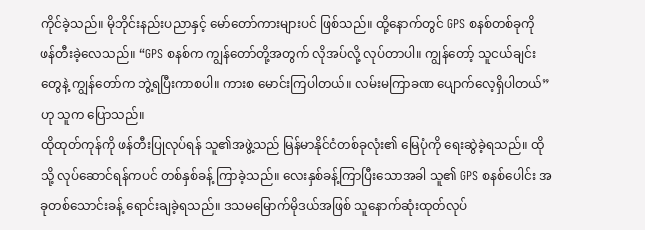ကိုင်ခဲ့သည်။ မိုဘိုင်းနည်းပညာနှင့် မော်တော်ကားများပင် ဖြစ်သည်။ ထို့နောက်တွင် GPS စနစ်တစ်ခုကို ဖန်တီးခဲ့လေသည်။ “GPS စနစ်က ကျွန်တော်တို့အတွက် လိုအပ်လို့ လုပ်တာပါ။ ကျွန်တော့် သူငယ်ချင်းတွေနဲ့ ကျွန်တော်က ဘွဲ့ရပြီးကာစပါ။ ကားစ မောင်းကြပါတယ်။ လမ်းမကြာခဏ ပျောက်လေ့ရှိပါတယ်” ဟု သူက ပြောသည်။
ထိုထုတ်ကုန်ကို ဖန်တီးပြုလုပ်ရန် သူ၏အဖွဲ့သည် မြန်မာနိုင်ငံတစ်ခုလုံး၏ မြေပုံကို ရေးဆွဲခဲ့ရသည်။ ထိုသို့ လုပ်ဆောင်ရန်ကပင် တစ်နှစ်ခန့် ကြာခဲ့သည်။ လေးနှစ်ခန့်ကြာပြီးသောအခါ သူ၏ GPS စနစ်ပေါင်း အခုတစ်သောင်းခန့် ရောင်းချခဲ့ရသည်။ ဒသမမြောက်မိုဒယ်အဖြစ် သူနောက်ဆုံးထုတ်လုပ်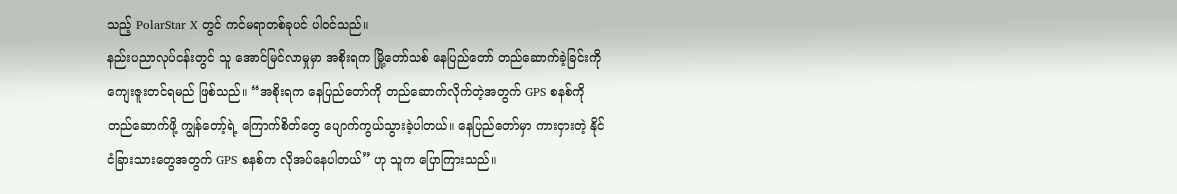သည့် PolarStar X တွင် ကင်မရာတစ်ခုပင် ပါဝင်သည်။
နည်းပညာလုပ်ငန်းတွင် သူ အောင်မြင်လာမှုမှာ အစိုးရက မြို့တော်သစ် နေပြည်တော် တည်ဆောက်ခဲ့ခြင်းကို ကျေးဇူးတင်ရမည် ဖြစ်သည်။ “အစိုးရက နေပြည်တော်ကို တည်ဆောက်လိုက်တဲ့အတွက် GPS စနစ်ကို တည်ဆောက်ဖို့ ကျွန်တော့်ရဲ့ ကြောက်စိတ်တွေ ပျောက်ကွယ်သွားခဲ့ပါတယ်။ နေပြည်တော်မှာ ကားငှားတဲ့ နိုင်ငံခြားသားတွေအတွက် GPS စနစ်က လိုအပ်နေပါတယ်” ဟု သူက ပြောကြားသည်။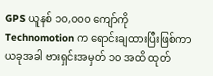GPS ယူနစ် ၁၀,၀၀၀ ကျော်ကို Technomotion က ရောင်းချထားပြီးဖြစ်ကာ ယခုအခါ ဗားရှင်းအမှတ် ၁၀ အထိ ထုတ်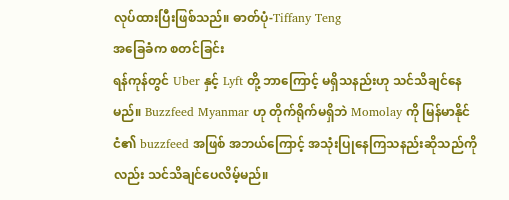လုပ်ထားပြီးဖြစ်သည်။ ဓာတ်ပုံ-Tiffany Teng
အခြေခံက စတင်ခြင်း
ရန်ကုန်တွင် Uber နှင့် Lyft တို့ ဘာကြောင့် မရှိသနည်းဟု သင်သိချင်နေမည်။ Buzzfeed Myanmar ဟု တိုက်ရိုက်မရှိဘဲ Momolay ကို မြန်မာနိုင်ငံ၏ buzzfeed အဖြစ် အဘယ်ကြောင့် အသုံးပြုနေကြသနည်းဆိုသည်ကိုလည်း သင်သိချင်ပေလိမ့်မည်။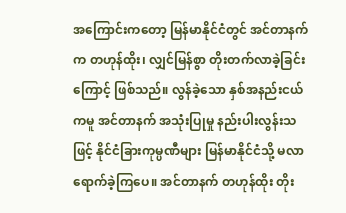အကြောင်းကတော့ မြန်မာနိုင်ငံတွင် အင်တာနက်က တဟုန်ထိုး၊ လျှင်မြန်စွာ တိုးတက်လာခဲ့ခြင်းကြောင့် ဖြစ်သည်။ လွန်ခဲ့သော နှစ်အနည်းငယ်ကမူ အင်တာနက် အသုံးပြုမှု နည်းပါးလွန်းသဖြင့် နိုင်ငံခြားကုမ္ပဏီများ မြန်မာနိုင်ငံသို့ မလာရောက်ခဲ့ကြပေ။ အင်တာနက် တဟုန်ထိုး တိုး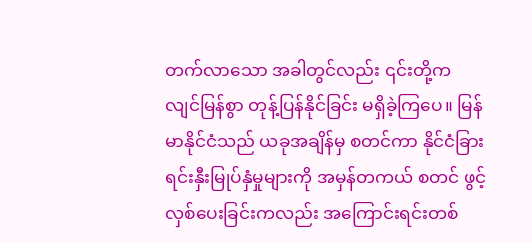တက်လာသော အခါတွင်လည်း ၎င်းတို့က လျင်မြန်စွာ တုန့်ပြန်နိုင်ခြင်း မရှိခဲ့ကြပေ။ မြန်မာနိုင်ငံသည် ယခုအချိန်မှ စတင်ကာ နိုင်ငံခြား ရင်းနှီးမြုပ်နှံမှုများကို အမှန်တကယ် စတင် ဖွင့်လှစ်ပေးခြင်းကလည်း အကြောင်းရင်းတစ်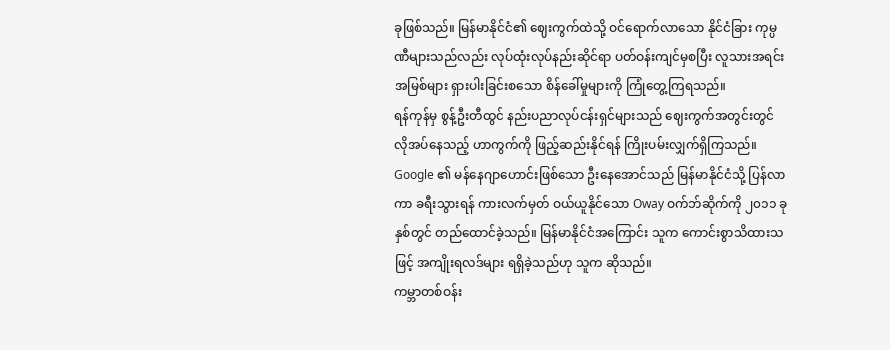ခုဖြစ်သည်။ မြန်မာနိုင်ငံ၏ ဈေးကွက်ထဲသို့ ဝင်ရောက်လာသော နိုင်ငံခြား ကုမ္ပဏီများသည်လည်း လုပ်ထုံးလုပ်နည်းဆိုင်ရာ ပတ်ဝန်းကျင်မှစပြီး လူသားအရင်းအမြစ်များ ရှားပါးခြင်းစသော စိန်ခေါ်မှုများကို ကြုံတွေ့ကြရသည်။
ရန်ကုန်မှ စွန့်ဦးတီထွင် နည်းပညာလုပ်ငန်းရှင်များသည် ဈေးကွက်အတွင်းတွင် လိုအပ်နေသည့် ဟာကွက်ကို ဖြည့်ဆည်းနိုင်ရန် ကြိုးပမ်းလျှက်ရှိကြသည်။ Google ၏ မန်နေဂျာဟောင်းဖြစ်သော ဦးနေအောင်သည် မြန်မာနိုင်ငံသို့ ပြန်လာကာ ခရီးသွားရန် ကားလက်မှတ် ဝယ်ယူနိုင်သော Oway ဝက်ဘ်ဆိုက်ကို ၂၀၁၁ ခုနှစ်တွင် တည်ထောင်ခဲ့သည်။ မြန်မာနိုင်ငံအကြောင်း သူက ကောင်းစွာသိထားသဖြင့် အကျိုးရလဒ်များ ရရှိခဲ့သည်ဟု သူက ဆိုသည်။
ကမ္ဘာတစ်ဝန်း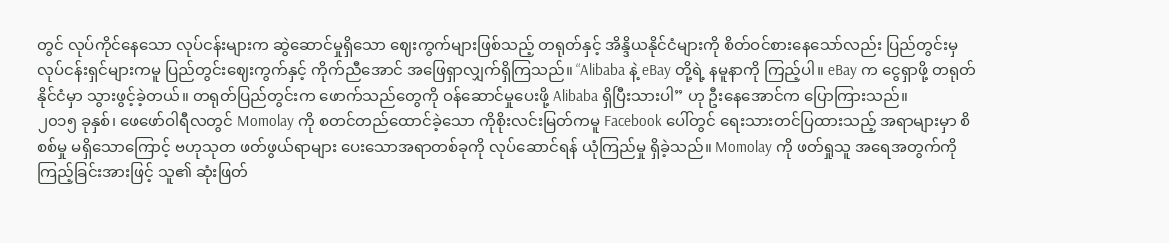တွင် လုပ်ကိုင်နေသော လုပ်ငန်းများက ဆွဲဆောင်မှုရှိသော ဈေးကွက်များဖြစ်သည့် တရုတ်နှင့် အိန္ဒိယနိုင်ငံများကို စိတ်ဝင်စားနေသော်လည်း ပြည်တွင်းမှ လုပ်ငန်းရှင်များကမူ ပြည်တွင်းဈေးကွက်နှင့် ကိုက်ညီအောင် အဖြေရှာလျှက်ရှိကြသည်။ “Alibaba နဲ့ eBay တို့ရဲ့ နမူနာကို ကြည့်ပါ။ eBay က ငွေရှာဖို့ တရုတ်နိုင်ငံမှာ သွားဖွင့်ခဲ့တယ်။ တရုတ်ပြည်တွင်းက ဖောက်သည်တွေကို ဝန်ဆောင်မှုပေးဖို့ Alibaba ရှိပြီးသားပါ” ဟု ဦးနေအောင်က ပြောကြားသည်။
၂၀၁၅ ခုနှစ်၊ ဖေဖော်ဝါရီလတွင် Momolay ကို စတင်တည်ထောင်ခဲ့သော ကိုစိုးလင်းမြတ်ကမူ Facebook ပေါ်တွင် ရေးသားတင်ပြထားသည့် အရာများမှာ စိစစ်မှု မရှိသောကြောင့် ဗဟုသုတ ဖတ်ဖွယ်ရာများ ပေးသောအရာတစ်ခုကို လုပ်ဆောင်ရန် ယုံကြည်မှု ရှိခဲ့သည်။ Momolay ကို ဖတ်ရှုသူ အရေအတွက်ကို ကြည့်ခြင်းအားဖြင့် သူ၏ ဆုံးဖြတ်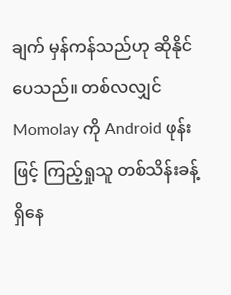ချက် မှန်ကန်သည်ဟု ဆိုနိုင်ပေသည်။ တစ်လလျှင် Momolay ကို Android ဖုန်းဖြင့် ကြည့်ရှုသူ တစ်သိန်းခန့် ရှိနေ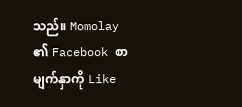သည်။ Momolay ၏ Facebook စာမျက်နှာကို Like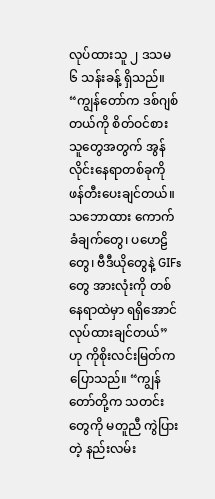လုပ်ထားသူ ၂ ဒသမ ၆ သန်းခန့် ရှိသည်။
“ကျွန်တော်က ဒစ်ဂျစ်တယ်ကို စိတ်ဝင်စားသူတွေအတွက် အွန်လိုင်းနေရာတစ်ခုကို ဖန်တီးပေးချင်တယ်။ သဘောထား ကောက်ခံချက်တွေ၊ ပဟေဠိတွေ၊ ဗီဒီယိုတွေနဲ့ GIFs တွေ အားလုံးကို တစ်နေရာထဲမှာ ရရှိအောင် လုပ်ထားချင်တယ်” ဟု ကိုစိုးလင်းမြတ်က ပြောသည်။ “ကျွန်တော်တို့က သတင်းတွေကို မတူညီ ကွဲပြားတဲ့ နည်းလမ်း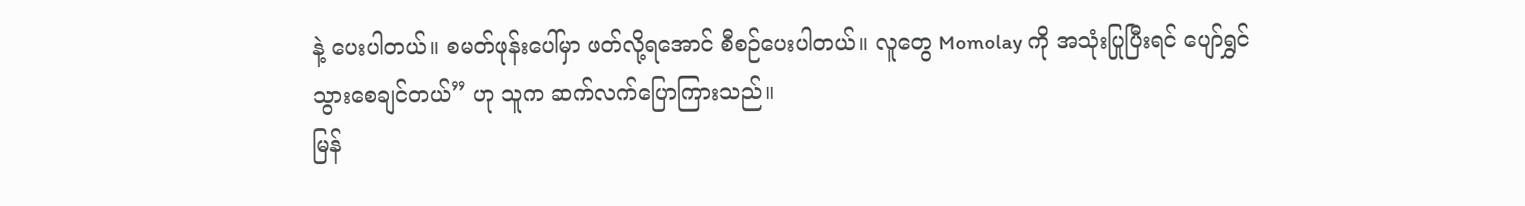နဲ့ ပေးပါတယ်။ စမတ်ဖုန်းပေါ်မှာ ဖတ်လို့ရအောင် စီစဉ်ပေးပါတယ်။ လူတွေ Momolay ကို အသုံးပြုပြီးရင် ပျော်ရွှင်သွားစေချင်တယ်” ဟု သူက ဆက်လက်ပြောကြားသည်။
မြန်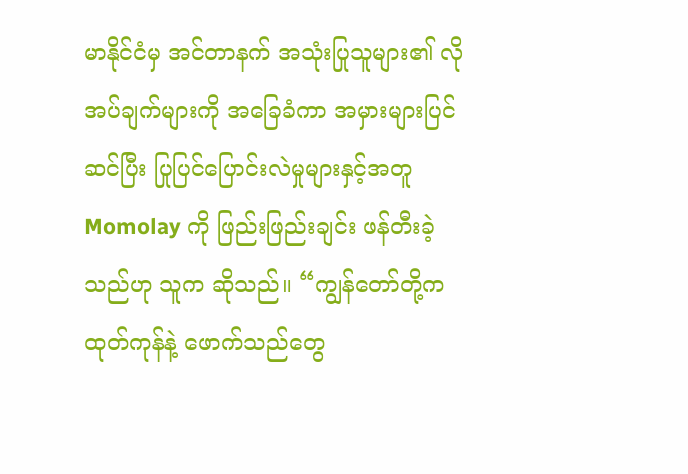မာနိုင်ငံမှ အင်တာနက် အသုံးပြုသူများ၏ လိုအပ်ချက်များကို အခြေခံကာ အမှားများပြင်ဆင်ပြီး ပြုပြင်ပြောင်းလဲမှုများနှင့်အတူ Momolay ကို ဖြည်းဖြည်းချင်း ဖန်တီးခဲ့သည်ဟု သူက ဆိုသည်။ “ကျွန်တော်တို့က ထုတ်ကုန်နဲ့ ဖောက်သည်တွေ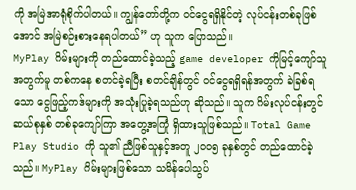ကို အမြဲအာရုံစိုက်ပါတယ်။ ကျွန်တော်တို့က ဝင်ငွေရရှိနိုင်တဲ့ လုပ်ငန်းတစ်ခုဖြစ်အောင် အမြဲစဉ်းစားနေရပါတယ်” ဟု သူက ပြောသည်။
MyPlay ဂိမ်းများကို တည်ထောင်ခဲ့သည့် game developer ကိုမြင့်ကျော်သူအတွက်မူ တစ်ကနေ စတင်ခဲ့ရပြီး စတင်ချိန်တွင် ဝင်ငွေရရှိရန်အတွက် ခဲခြစ်ရသော ငွေဖြည့်ကဒ်များကို အသုံးပြုခဲ့ရသည်ဟု ဆိုသည်။ သူက ဂိမ်းလုပ်ငန်းတွင် ဆယ်စုနှစ် တစ်ခုကျော်ကြာ အတွေ့အကြုံ ရှိထားသူဖြစ်သည်။ Total Game Play Studio ကို သူ၏ ညီဖြစ်သူနှင့်အတူ ၂၀၀၅ ခုနှစ်တွင် တည်ထောင်ခဲ့သည်။ MyPlay ဂိမ်းများဖြစ်သော သမိန်ပေါသွပ်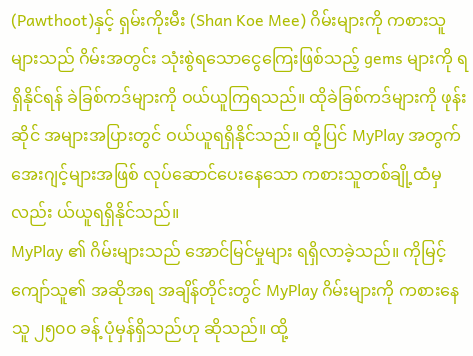(Pawthoot)နှင့် ရှမ်းကိုးမီး (Shan Koe Mee) ဂိမ်းများကို ကစားသူများသည် ဂိမ်းအတွင်း သုံးစွဲရသောငွေကြေးဖြစ်သည့် gems များကို ရရှိနိုင်ရန် ခဲခြစ်ကဒ်များကို ဝယ်ယူကြရသည်။ ထိုခဲခြစ်ကဒ်များကို ဖုန်းဆိုင် အများအပြားတွင် ဝယ်ယူရရှိနိုင်သည်။ ထို့ပြင် MyPlay အတွက် အေးဂျင့်များအဖြစ် လုပ်ဆောင်ပေးနေသော ကစားသူတစ်ချို့ထံမှလည်း ယ်ယူရရှိနိုင်သည်။
MyPlay ၏ ဂိမ်းများသည် အောင်မြင်မှုများ ရရှိလာခဲ့သည်။ ကိုမြင့်ကျော်သူ၏ အဆိုအရ အချိန်တိုင်းတွင် MyPlay ဂိမ်းများကို ကစားနေသူ ၂၅၀၀ ခန့် ပုံမှန်ရှိသည်ဟု ဆိုသည်။ ထို့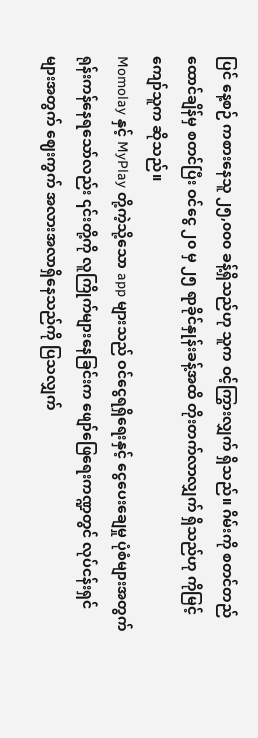ပြင် နေ့စဉ် ကစားနေသူ ၂၅,၀၀၀ ခန့်ရှိသည်ဟု သူက ဝင့်ကြွားလျှက် ရှိသည်။ ဂိမ်းကို စတင်တည်ထောင်ချိန်မှ စတင်ပြီး ဝင်ငွေ ၂၀ မှ ၂၅ ရာခိုင်နှုန်းခန့်အထိ တိုးတက်လာလျှက် ရှိသည်ဟု ကိုမြင့်ကျော်သူက ဆိုသည်။
Momolay နှင့် MyPlay တို့ကဲ့သို့သော app များသည် ဝင်ငွေရရှိရေးနှင့် ငွေပေးချေမှု ပုံစံများအတွက် ရုန်းကန်နေရသော်လည်း ၎င်းတို့ကို လူကြိုက်များနေခြင်းက ဖျော်ဖြေရေးကဏ္ဍတွင် လုပ်ငန်းရှင်များအတွက် ဈေးကွက် အလားအလာရှိနေသည်ကို ပြသလျှက်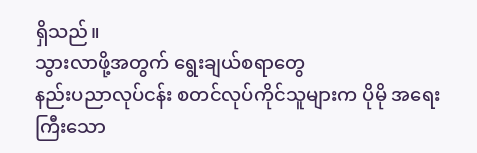ရှိသည်။
သွားလာဖို့အတွက် ရွေးချယ်စရာတွေ
နည်းပညာလုပ်ငန်း စတင်လုပ်ကိုင်သူများက ပိုမို အရေးကြီးသော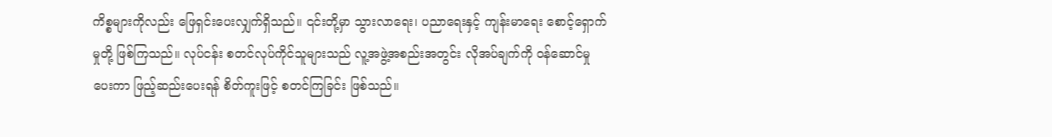ကိစ္စများကိုလည်း ဖြေရှင်းပေးလျှက်ရှိသည်။ ၎င်းတို့မှာ သွားလာရေး၊ ပညာရေးနှင့် ကျန်းမာရေး စောင့်ရှောက်မှုတို့ ဖြစ်ကြသည်။ လုပ်ငန်း စတင်လုပ်ကိုင်သူများသည် လူ့အဖွဲ့အစည်းအတွင်း လိုအပ်ချက်ကို ဝန်ဆောင်မှုပေးကာ ဖြည့်ဆည်းပေးရန် စိတ်ကူးဖြင့် စတင်ကြခြင်း ဖြစ်သည်။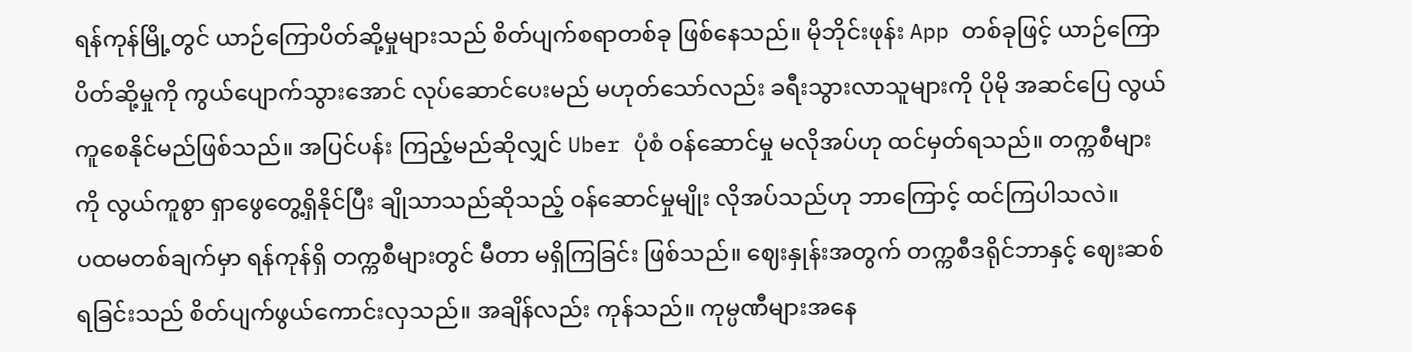ရန်ကုန်မြို့တွင် ယာဉ်ကြောပိတ်ဆို့မှုများသည် စိတ်ပျက်စရာတစ်ခု ဖြစ်နေသည်။ မိုဘိုင်းဖုန်း App တစ်ခုဖြင့် ယာဉ်ကြောပိတ်ဆို့မှုကို ကွယ်ပျောက်သွားအောင် လုပ်ဆောင်ပေးမည် မဟုတ်သော်လည်း ခရီးသွားလာသူများကို ပိုမို အဆင်ပြေ လွယ်ကူစေနိုင်မည်ဖြစ်သည်။ အပြင်ပန်း ကြည့်မည်ဆိုလျှင် Uber ပုံစံ ဝန်ဆောင်မှု မလိုအပ်ဟု ထင်မှတ်ရသည်။ တက္ကစီများကို လွယ်ကူစွာ ရှာဖွေတွေ့ရှိနိုင်ပြီး ချိုသာသည်ဆိုသည့် ဝန်ဆောင်မှုမျိုး လိုအပ်သည်ဟု ဘာကြောင့် ထင်ကြပါသလဲ။
ပထမတစ်ချက်မှာ ရန်ကုန်ရှိ တက္ကစီများတွင် မီတာ မရှိကြခြင်း ဖြစ်သည်။ ဈေးနှုန်းအတွက် တက္ကစီဒရိုင်ဘာနှင့် ဈေးဆစ်ရခြင်းသည် စိတ်ပျက်ဖွယ်ကောင်းလှသည်။ အချိန်လည်း ကုန်သည်။ ကုမ္ပဏီများအနေ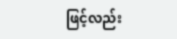ဖြင့်လည်း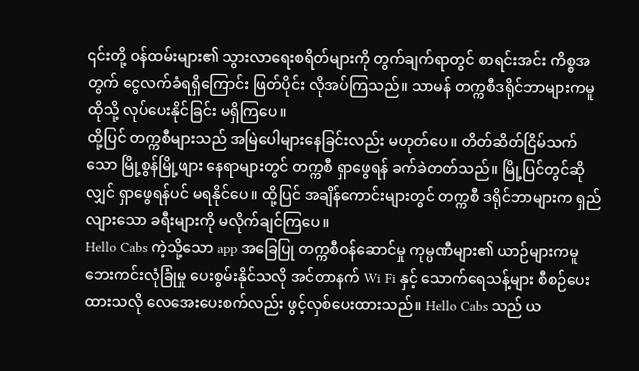၎င်းတို့ ဝန်ထမ်းများ၏ သွားလာရေးစရိတ်များကို တွက်ချက်ရာတွင် စာရင်းအင်း ကိစ္စအတွက် ငွေလက်ခံရရှိကြောင်း ဖြတ်ပိုင်း လိုအပ်ကြသည်။ သာမန် တက္ကစီဒရိုင်ဘာများကမူ ထိုသို့ လုပ်ပေးနိုင်ခြင်း မရှိကြပေ။
ထို့ပြင် တက္ကစီများသည် အမြဲပေါများနေခြင်းလည်း မဟုတ်ပေ။ တိတ်ဆိတ်ငြိမ်သက်သော မြို့စွန်မြို့ဖျား နေရာများတွင် တက္ကစီ ရှာဖွေရန် ခက်ခဲတတ်သည်။ မြို့ပြင်တွင်ဆိုလျှင် ရှာဖွေရန်ပင် မရနိုင်ပေ။ ထို့ပြင် အချိန်ကောင်းများတွင် တက္ကစီ ဒရိုင်ဘာများက ရှည်လျားသော ခရီးများကို မလိုက်ချင်ကြပေ။
Hello Cabs ကဲ့သို့သော app အခြေပြု တက္ကစီဝန်ဆောင်မှု ကုမ္ပဏီများ၏ ယာဉ်များကမူ ဘေးကင်းလုံခြုံမှု ပေးစွမ်းနိုင်သလို အင်တာနက် Wi Fi နှင့် သောက်ရေသန့်များ စီစဉ်ပေးထားသလို လေအေးပေးစက်လည်း ဖွင့်လှစ်ပေးထားသည်။ Hello Cabs သည် ယ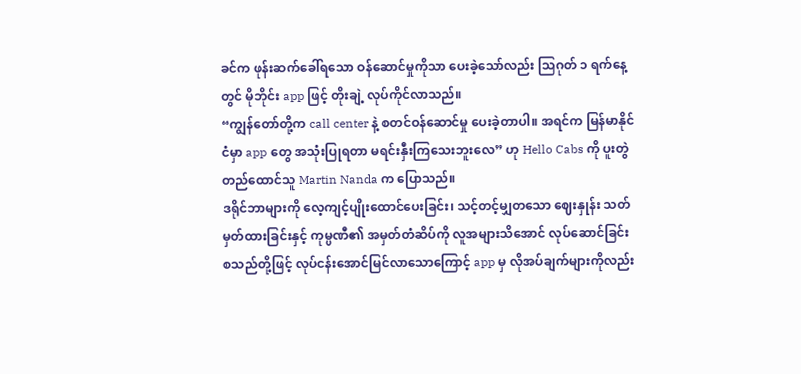ခင်က ဖုန်းဆက်ခေါ်ရသော ဝန်ဆောင်မှုကိုသာ ပေးခဲ့သော်လည်း သြဂုတ် ၁ ရက်နေ့တွင် မိုဘိုင်း app ဖြင့် တိုးချဲ့ လုပ်ကိုင်လာသည်။
“ကျွန်တော်တို့က call center နဲ့ စတင်ဝန်ဆောင်မှု ပေးခဲ့တာပါ။ အရင်က မြန်မာနိုင်ငံမှာ app တွေ အသုံးပြုရတာ မရင်းနှီးကြသေးဘူးလေ” ဟု Hello Cabs ကို ပူးတွဲတည်ထောင်သူ Martin Nanda က ပြောသည်။
ဒရိုင်ဘာများကို လေ့ကျင့်ပျိုးထောင်ပေးခြင်း၊ သင့်တင့်မျှတသော ဈေးနှုန်း သတ်မှတ်ထားခြင်းနှင့် ကုမ္ပဏီ၏ အမှတ်တံဆိပ်ကို လူအများသိအောင် လုပ်ဆောင်ခြင်း စသည်တို့ဖြင့် လုပ်ငန်းအောင်မြင်လာသောကြောင့် app မှ လိုအပ်ချက်များကိုလည်း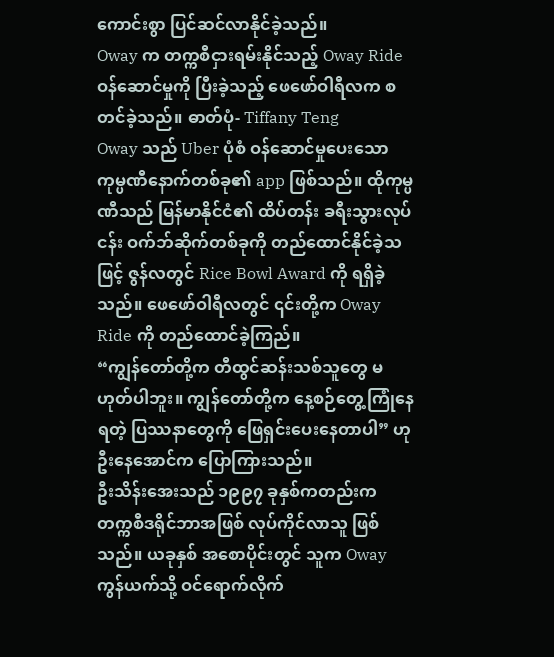ကောင်းစွာ ပြင်ဆင်လာနိုင်ခဲ့သည်။
Oway က တက္ကစီငှားရမ်းနိုင်သည့် Oway Ride ဝန်ဆောင်မှုကို ပြီးခဲ့သည့် ဖေဖော်ဝါရီလက စတင်ခဲ့သည်။ ဓာတ်ပုံ- Tiffany Teng
Oway သည် Uber ပုံစံ ဝန်ဆောင်မှုပေးသော ကုမ္ပဏီနောက်တစ်ခု၏ app ဖြစ်သည်။ ထိုကုမ္ပဏီသည် မြန်မာနိုင်ငံ၏ ထိပ်တန်း ခရီးသွားလုပ်ငန်း ဝက်ဘ်ဆိုက်တစ်ခုကို တည်ထောင်နိုင်ခဲ့သဖြင့် ဇွန်လတွင် Rice Bowl Award ကို ရရှိခဲ့သည်။ ဖေဖော်ဝါရီလတွင် ၎င်းတို့က Oway Ride ကို တည်ထောင်ခဲ့ကြည်။
“ကျွန်တော်တို့က တီထွင်ဆန်းသစ်သူတွေ မဟုတ်ပါဘူး။ ကျွန်တော်တို့က နေ့စဉ်တွေ့ကြုံနေရတဲ့ ပြဿနာတွေကို ဖြေရှင်းပေးနေတာပါ” ဟု ဦးနေအောင်က ပြောကြားသည်။
ဦးသိန်းအေးသည် ၁၉၉၇ ခုနှစ်ကတည်းက တက္ကစီဒရိုင်ဘာအဖြစ် လုပ်ကိုင်လာသူ ဖြစ်သည်။ ယခုနှစ် အစောပိုင်းတွင် သူက Oway ကွန်ယက်သို့ ဝင်ရောက်လိုက်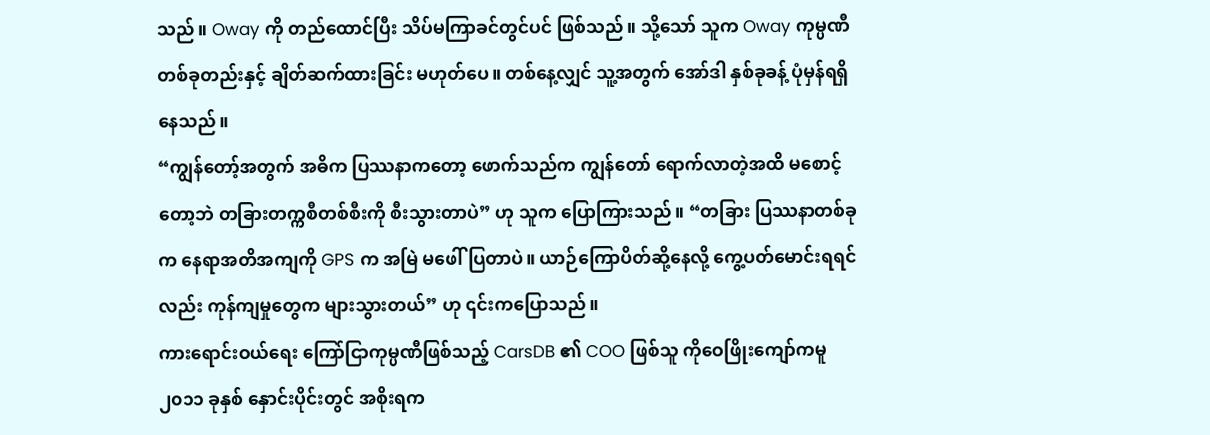သည်။ Oway ကို တည်ထောင်ပြီး သိပ်မကြာခင်တွင်ပင် ဖြစ်သည်။ သို့သော် သူက Oway ကုမ္ပဏီတစ်ခုတည်းနှင့် ချိတ်ဆက်ထားခြင်း မဟုတ်ပေ။ တစ်နေ့လျှင် သူ့အတွက် အော်ဒါ နှစ်ခုခန့် ပုံမှန်ရရှိနေသည်။
“ကျွန်တော့်အတွက် အဓိက ပြဿနာကတော့ ဖောက်သည်က ကျွန်တော် ရောက်လာတဲ့အထိ မစောင့်တော့ဘဲ တခြားတက္ကစီတစ်စီးကို စီးသွားတာပဲ” ဟု သူက ပြောကြားသည်။ “တခြား ပြဿနာတစ်ခုက နေရာအတိအကျကို GPS က အမြဲ မဖေါ်ပြတာပဲ။ ယာဉ်ကြောပိတ်ဆို့နေလို့ ကွေ့ပတ်မောင်းရရင်လည်း ကုန်ကျမှုတွေက များသွားတယ်” ဟု ၎င်းကပြောသည်။
ကားရောင်းဝယ်ရေး ကြော်ငြာကုမ္ပဏီဖြစ်သည့် CarsDB ၏ COO ဖြစ်သူ ကိုဝေဖြိုးကျော်ကမူ ၂၀၁၁ ခုနှစ် နှောင်းပိုင်းတွင် အစိုးရက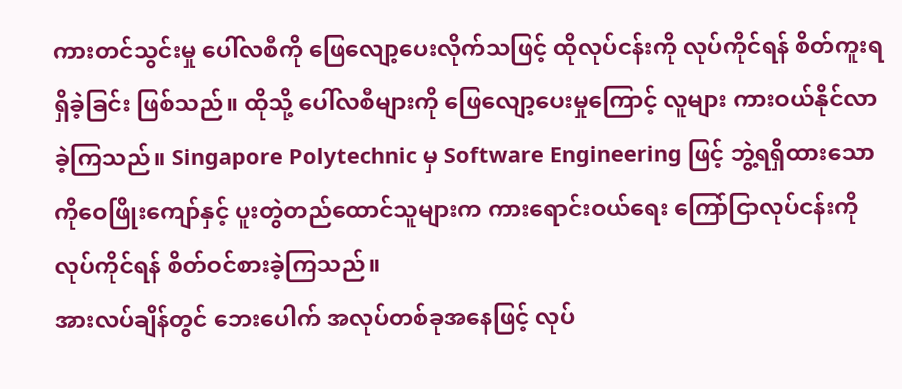ကားတင်သွင်းမှု ပေါ်လစီကို ဖြေလျော့ပေးလိုက်သဖြင့် ထိုလုပ်ငန်းကို လုပ်ကိုင်ရန် စိတ်ကူးရရှိခဲ့ခြင်း ဖြစ်သည်။ ထိုသို့ ပေါ်လစီများကို ဖြေလျော့ပေးမှုကြောင့် လူများ ကားဝယ်နိုင်လာခဲ့ကြသည်။ Singapore Polytechnic မှ Software Engineering ဖြင့် ဘွဲ့ရရှိထားသော ကိုဝေဖြိုးကျော်နှင့် ပူးတွဲတည်ထောင်သူများက ကားရောင်းဝယ်ရေး ကြော်ငြာလုပ်ငန်းကို လုပ်ကိုင်ရန် စိတ်ဝင်စားခဲ့ကြသည်။
အားလပ်ချိန်တွင် ဘေးပေါက် အလုပ်တစ်ခုအနေဖြင့် လုပ်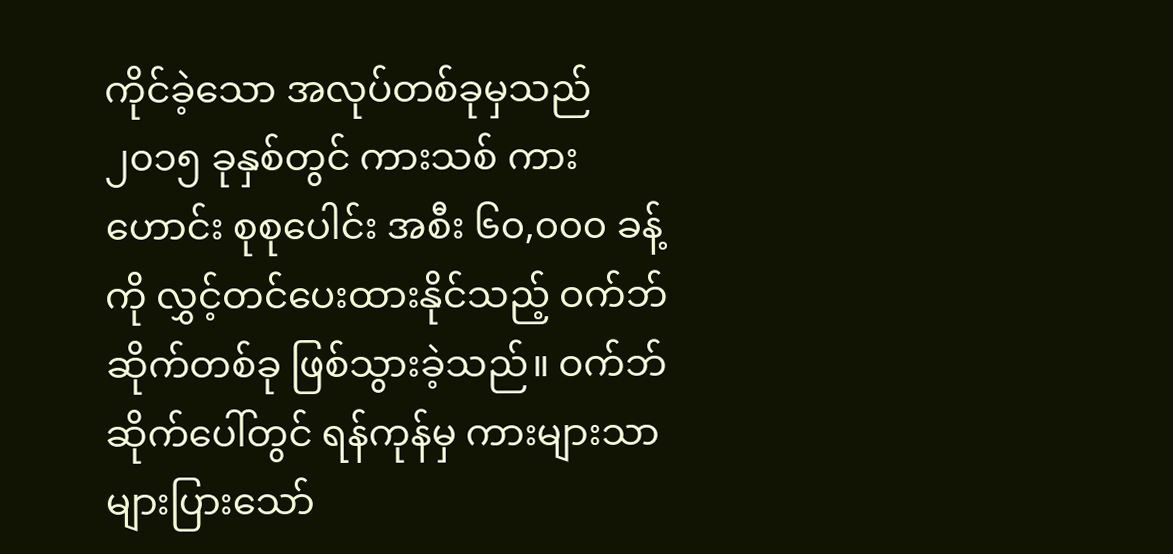ကိုင်ခဲ့သော အလုပ်တစ်ခုမှသည် ၂၀၁၅ ခုနှစ်တွင် ကားသစ် ကားဟောင်း စုစုပေါင်း အစီး ၆၀,၀၀၀ ခန့်ကို လွှင့်တင်ပေးထားနိုင်သည့် ဝက်ဘ်ဆိုက်တစ်ခု ဖြစ်သွားခဲ့သည်။ ဝက်ဘ်ဆိုက်ပေါ်တွင် ရန်ကုန်မှ ကားများသာ များပြားသော်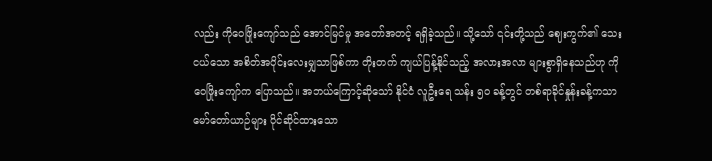လည်း ကိုဝေဖြိုးကျော်သည် အောင်မြင်မှု အတော်အတင့် ရရှိခဲ့သည်။ သို့သော် ၎င်းတို့သည် ဈေးကွက်၏ သေးငယ်သော အစိတ်အပိုင်းလေးမျှသာဖြစ်ကာ တိုးတက် ကျယ်ပြန့်နိုင်သည့် အလားအလာ များစွာရှိနေသည်ဟု ကိုဝေဖြိုးကျော်က ပြောသည်။ အဘယ်ကြောင့်ဆိုသော် နိုင်ငံ လူဦးရေ သန်း ၅၀ ခန့်တွင် တစ်ရာခိုင်နှုန်းခန့်ကသာ မော်တော်ယာဉ်များ ပိုင်ဆိုင်ထားသော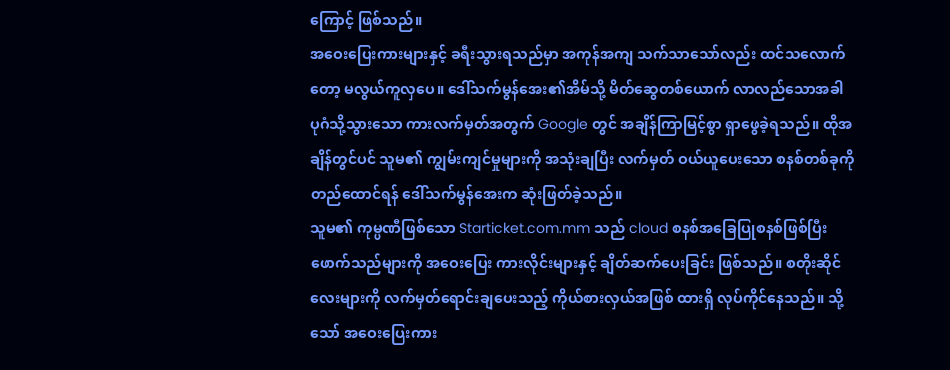ကြောင့် ဖြစ်သည်။
အဝေးပြေးကားများနှင့် ခရီးသွားရသည်မှာ အကုန်အကျ သက်သာသော်လည်း ထင်သလောက်တော့ မလွယ်ကူလှပေ။ ဒေါ်သက်မွန်အေး၏အိမ်သို့ မိတ်ဆွေတစ်ယောက် လာလည်သောအခါ ပုဂံသို့သွားသော ကားလက်မှတ်အတွက် Google တွင် အချိန်ကြာမြင့်စွာ ရှာဖွေခဲ့ရသည်။ ထိုအချိန်တွင်ပင် သူမ၏ ကျွမ်းကျင်မှုများကို အသုံးချပြီး လက်မှတ် ဝယ်ယူပေးသော စနစ်တစ်ခုကို တည်ထောင်ရန် ဒေါ်သက်မွန်အေးက ဆုံးဖြတ်ခဲ့သည်။
သူမ၏ ကုမ္ပဏီဖြစ်သော Starticket.com.mm သည် cloud စနစ်အခြေပြုစနစ်ဖြစ်ပြီး ဖောက်သည်များကို အဝေးပြေး ကားလိုင်းများနှင့် ချိတ်ဆက်ပေးခြင်း ဖြစ်သည်။ စတိုးဆိုင်လေးများကို လက်မှတ်ရောင်းချပေးသည့် ကိုယ်စားလှယ်အဖြစ် ထားရှိ လုပ်ကိုင်နေသည်။ သို့သော် အဝေးပြေးကား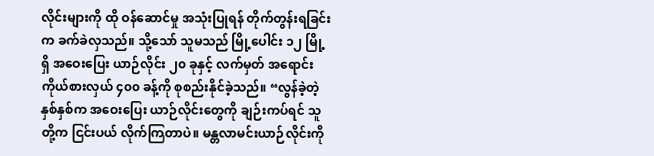လိုင်းများကို ထို ဝန်ဆောင်မှု အသုံးပြုရန် တိုက်တွန်းရခြင်းက ခက်ခဲလှသည်။ သို့သော် သူမသည် မြို့ပေါင်း ၁၂ မြို့ရှိ အဝေးပြေး ယာဉ်လိုင်း ၂၀ ခုနှင့် လက်မှတ် အရောင်းကိုယ်စားလှယ် ၄၀၀ ခန့်ကို စုစည်းနိုင်ခဲ့သည်။ “လွန်ခဲ့တဲ့ နှစ်နှစ်က အဝေးပြေး ယာဉ်လိုင်းတွေကို ချဉ်းကပ်ရင် သူတို့က ငြင်းပယ် လိုက်ကြတာပဲ။ မန္တလာမင်းယာဉ်လိုင်းကို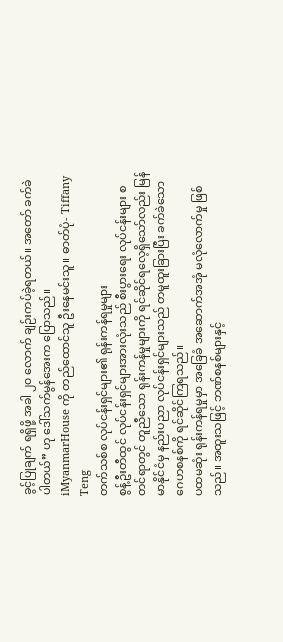ခွင့်ပြုချက် ရရှိဖို့ အခါ ၂၀ လောက် ချဉ်းကပ်ခဲ့ရတယ်။ အတော် ခက်ခဲပါတယ်” ဟု ဒေါ်သက်မွန်အေးက ပြောသည်။
iMyanmarHouse ကို တည်ထောင်သူ ဦးနေမင်းသူ။ ဓာတ်ပုံ- Tiffany Teng
တက်သစ်စ လုပ်ငန်းရှင်များ၏ ရုန်းကန်ရမှုများ
စွန့်ဦးတီထွင် လုပ်ငန်းရှင်များအားလုံးသည် စီးပွားရေး လုပ်ငန်းများ စတင်ရာတွင် တူညီသော ရုန်းကန်မှုများကို ရင်ဆိုင်ရလေ့ရှိသော်လည်း မြန်မာနိုင်ငံမှ နည်းပညာ လုပ်ငန်းရှင်များသည် တမူထူးခြားပြီး ခက်ခဲသော ဂေဟစနစ်ကို ရင်ဆိုင်ကြရသည်။
ပထမဆုံး ရုန်းကန်ရမှုမှာ အခြေခံ အဆောက်အအုံ မလုံလောက်မှု ဖြစ်သည်။ အထူးသဖြင့် ဘဏ်စနစ်များနှင့်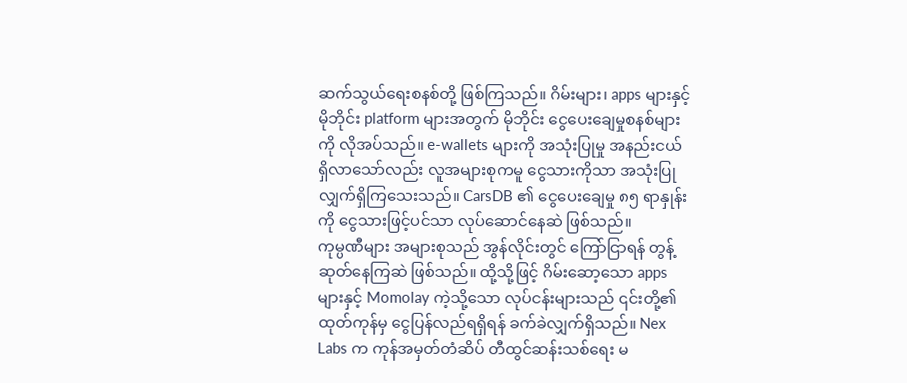ဆက်သွယ်ရေးစနစ်တို့ ဖြစ်ကြသည်။ ဂိမ်းများ၊ apps များနှင့် မိုဘိုင်း platform များအတွက် မိုဘိုင်း ငွေပေးချေမှုစနစ်များကို လိုအပ်သည်။ e-wallets များကို အသုံးပြုမှု အနည်းငယ် ရှိလာသော်လည်း လူအများစုကမူ ငွေသားကိုသာ အသုံးပြုလျှက်ရှိကြသေးသည်။ CarsDB ၏ ငွေပေးချေမှု ၈၅ ရာနှုန်းကို ငွေသားဖြင့်ပင်သာ လုပ်ဆောင်နေဆဲ ဖြစ်သည်။
ကုမ္ပဏီများ အများစုသည် အွန်လိုင်းတွင် ကြော်ငြာရန် တွန့်ဆုတ်နေကြဆဲ ဖြစ်သည်။ ထို့သို့ဖြင့် ဂိမ်းဆော့သော apps များနှင့် Momolay ကဲ့သို့သော လုပ်ငန်းများသည် ၎င်းတို့၏ ထုတ်ကုန်မှ ငွေပြန်လည်ရရှိရန် ခက်ခဲလျှက်ရှိသည်။ Nex Labs က ကုန်အမှတ်တံဆိပ် တီထွင်ဆန်းသစ်ရေး မ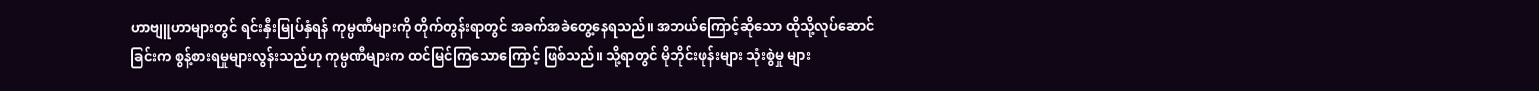ဟာဗျူဟာများတွင် ရင်းနှီးမြုပ်နှံရန် ကုမ္ပဏီများကို တိုက်တွန်းရာတွင် အခက်အခဲတွေ့နေရသည်။ အဘယ်ကြောင့်ဆိုသော ထိုသို့လုပ်ဆောင်ခြင်းက စွန့်စားရမှုများလွန်းသည်ဟု ကုမ္ပဏီများက ထင်မြင်ကြသောကြောင့် ဖြစ်သည်။ သို့ရာတွင် မိုဘိုင်းဖုန်းများ သုံးစွဲမှု များ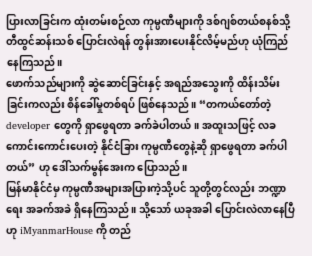ပြားလာခြင်းက ထုံးတမ်းစဉ်လာ ကုမ္ပဏီများကို ဒစ်ဂျစ်တယ်စနစ်သို့ တီထွင်ဆန်းသစ် ပြောင်းလဲရန် တွန်းအားပေးနိုင်လိမ့်မည်ဟု ယုံကြည်နေကြသည်။
ဖောက်သည်များကို ဆွဲဆောင်ခြင်းနှင့် အရည်အသွေးကို ထိန်းသိမ်းခြင်းကလည်း စိန်ခေါ်မှုတစ်ရပ် ဖြစ်နေသည်။ “တကယ်တော်တဲ့ developer တွေကို ရှာဖွေရတာ ခက်ခဲပါတယ်။ အထူးသဖြင့် လခကောင်းကောင်းပေးတဲ့ နိုင်ငံခြား ကုမ္ပဏီတွေနဲ့ဆို ရှာဖွေရတာ ခက်ပါတယ်” ဟု ဒေါ်သက်မွန်အေးက ပြောသည်။
မြန်မာနိုင်ငံမှ ကုမ္ပဏီအများအပြားကဲ့သို့ပင် သူတို့တွင်လည်း ဘဏ္ဍာရေး အခက်အခဲ ရှိနေကြသည်။ သို့သော် ယခုအခါ ပြောင်းလဲလာနေပြီဟု iMyanmarHouse ကို တည်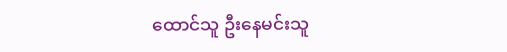ထောင်သူ ဦးနေမင်းသူ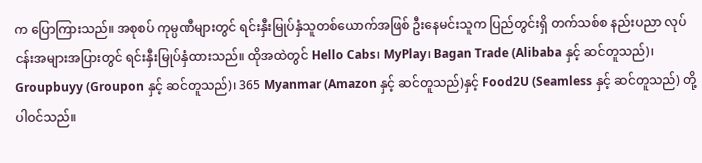က ပြောကြားသည်။ အစုစပ် ကုမ္ပဏီများတွင် ရင်းနှီးမြုပ်နှံသူတစ်ယောက်အဖြစ် ဦးနေမင်းသူက ပြည်တွင်းရှိ တက်သစ်စ နည်းပညာ လုပ်ငန်းအများအပြားတွင် ရင်းနှီးမြုပ်နှံထားသည်။ ထိုအထဲတွင် Hello Cabs၊ MyPlay၊ Bagan Trade (Alibaba နှင့် ဆင်တူသည်)၊ Groupbuyy (Groupon နှင့် ဆင်တူသည်)၊ 365 Myanmar (Amazon နှင့် ဆင်တူသည်)နှင့် Food2U (Seamless နှင့် ဆင်တူသည်) တို့ ပါဝင်သည်။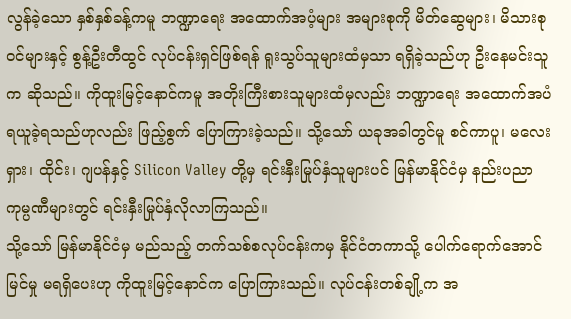လွန်ခဲ့သော နှစ်နှစ်ခန့်ကမူ ဘဏ္ဍာရေး အထောက်အပံ့များ အများစုကို မိတ်ဆွေများ၊ မိသားစုဝင်များနှင့် စွန့်ဦးတီထွင် လုပ်ငန်းရှင်ဖြစ်ရန် ရူးသွပ်သူများထံမှသာ ရရှိခဲ့သည်ဟု ဦးနေမင်းသူက ဆိုသည်။ ကိုထူးမြင့်နောင်ကမူ အတိုးကြီးစားသူများထံမှလည်း ဘဏ္ဍာရေး အထောက်အပံ ရယူခဲ့ရသည်ဟုလည်း ဖြည့်စွက် ပြောကြားခဲ့သည်။ သို့သော် ယခုအခါတွင်မူ စင်ကာပူ၊ မလေးရှား၊ ထိုင်း၊ ဂျပန်နှင့် Silicon Valley တို့မှ ရင်းနှီးမြုပ်နှံသူများပင် မြန်မာနိုင်ငံမှ နည်းပညာ ကုမ္ပဏီများတွင် ရင်းနှီးမြုပ်နှံလိုလာကြသည်။
သို့သော် မြန်မာနိုင်ငံမှ မည်သည့် တက်သစ်စလုပ်ငန်းကမှ နိုင်ငံတကာသို့ ပေါက်ရောက်အောင်မြင်မှု မရရှိပေးဟု ကိုထူးမြင့်နောင်က ပြောကြားသည်။ လုပ်ငန်းတစ်ချို့က အ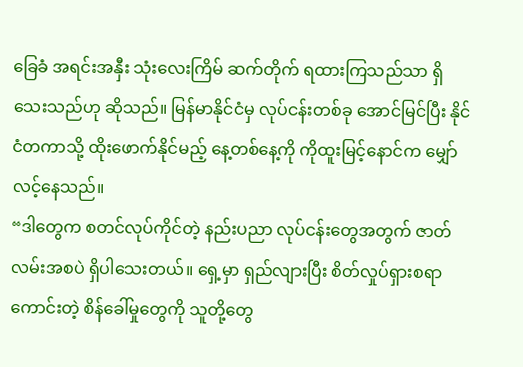ခြေခံ အရင်းအနှီး သုံးလေးကြိမ် ဆက်တိုက် ရထားကြသည်သာ ရှိသေးသည်ဟု ဆိုသည်။ မြန်မာနိုင်ငံမှ လုပ်ငန်းတစ်ခု အောင်မြင်ပြီး နိုင်ငံတကာသို့ ထိုးဖောက်နိုင်မည့် နေ့တစ်နေ့ကို ကိုထူးမြင့်နောင်က မျှော်လင့်နေသည်။
“ဒါတွေက စတင်လုပ်ကိုင်တဲ့ နည်းပညာ လုပ်ငန်းတွေအတွက် ဇာတ်လမ်းအစပဲ ရှိပါသေးတယ်။ ရှေ့မှာ ရှည်လျားပြီး စိတ်လှုပ်ရှားစရာကောင်းတဲ့ စိန်ခေါ်မှုတွေကို သူတို့တွေ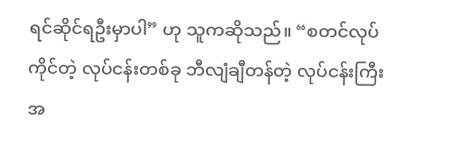ရင်ဆိုင်ရဦးမှာပါ” ဟု သူကဆိုသည်။ “စတင်လုပ်ကိုင်တဲ့ လုပ်ငန်းတစ်ခု ဘီလျံချီတန်တဲ့ လုပ်ငန်းကြီးအ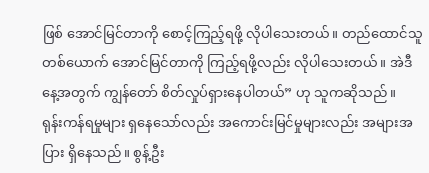ဖြစ် အောင်မြင်တာကို စောင့်ကြည့်ရဖို့ လိုပါသေးတယ်။ တည်ထောင်သူတစ်ယောက် အောင်မြင်တာကို ကြည့်ရဖို့လည်း လိုပါသေးတယ်။ အဲဒီနေ့အတွက် ကျွန်တော် စိတ်လှုပ်ရှားနေပါတယ်” ဟု သူကဆိုသည်။
ရုန်းကန်ရမှုများ ရှနေသော်လည်း အကောင်းမြင်မှုများလည်း အများအပြား ရှိနေသည်။ စွန့်ဦး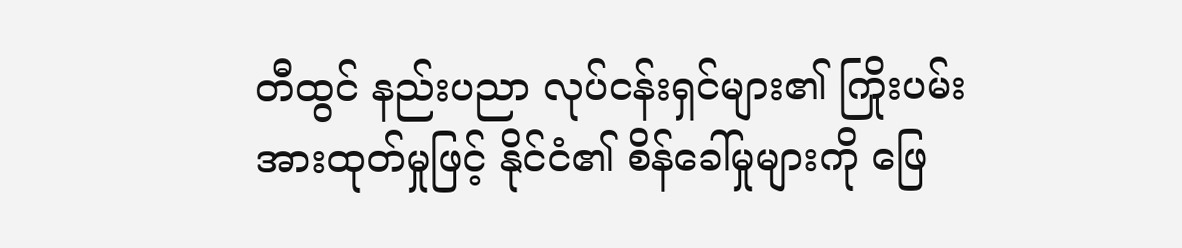တီထွင် နည်းပညာ လုပ်ငန်းရှင်များ၏ ကြိုးပမ်းအားထုတ်မှုဖြင့် နိုင်ငံ၏ စိန်ခေါ်မှုများကို ဖြေ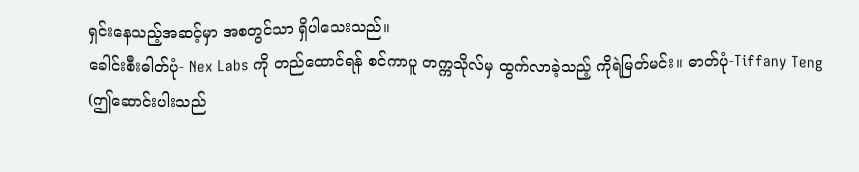ရှင်းနေသည့်အဆင့်မှာ အစတွင်သာ ရှိပါသေးသည်။
ခေါင်းစီးဓါတ်ပုံ- Nex Labs ကို တည်ထောင်ရန် စင်ကာပူ တက္ကသိုလ်မှ ထွက်လာခဲ့သည့် ကိုရဲမြတ်မင်း။ ဓာတ်ပုံ-Tiffany Teng
(ဤဆောင်းပါးသည်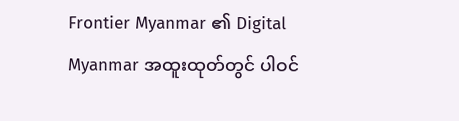Frontier Myanmar ၏ Digital Myanmar အထူးထုတ်တွင် ပါဝင်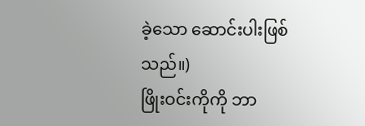ခဲ့သော ဆောင်းပါးဖြစ်သည်။)
ဖြိုးဝင်းကိုကို ဘာ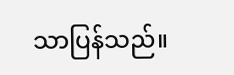သာပြန်သည်။